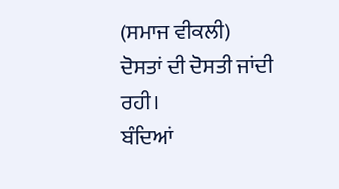(ਸਮਾਜ ਵੀਕਲੀ)
ਦੋਸਤਾਂ ਦੀ ਦੋਸਤੀ ਜਾਂਦੀ ਰਹੀ।
ਬੰਦਿਆਂ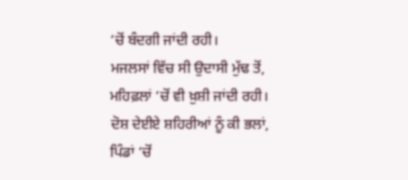‘ਚੋਂ ਬੰਦਗੀ ਜਾਂਦੀ ਰਹੀ।
ਮਜਲਸਾਂ ਵਿੱਚ ਸੀ ਉਦਾਸੀ ਮੁੱਢ ਤੋਂ,
ਮਹਿਫ਼ਲਾਂ ‘ਚੋਂ ਵੀ ਖ਼ੁਸ਼ੀ ਜਾਂਦੀ ਰਹੀ।
ਦੋਸ਼ ਦੇਈਏ ਸ਼ਹਿਰੀਆਂ ਨੂੰ ਕੀ ਭਲਾਂ,
ਪਿੰਡਾਂ ‘ਚੋਂ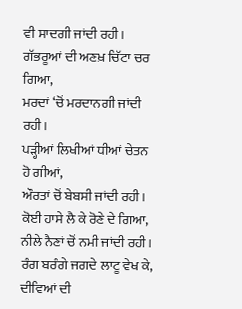ਵੀ ਸਾਦਗੀ ਜਾਂਦੀ ਰਹੀ।
ਗੱਭਰੂਆਂ ਦੀ ਅਣਖ਼ ਚਿੱਟਾ ਚਰ ਗਿਆ,
ਮਰਦਾਂ ‘ਚੋਂ ਮਰਦਾਨਗੀ ਜਾਂਦੀ ਰਹੀ।
ਪੜ੍ਹੀਆਂ ਲਿਖੀਆਂ ਧੀਆਂ ਚੇਤਨ ਹੋ ਗੀਆਂ,
ਔਰਤਾਂ ਚੋਂ ਬੇਬਸੀ ਜਾਂਦੀ ਰਹੀ।
ਕੋਈ ਹਾਸੇ ਲੈ ਕੇ ਰੋਣੇ ਦੇ ਗਿਆ,
ਨੀਲੇ ਨੈਣਾਂ ਚੋਂ ਨਮੀ ਜਾਂਦੀ ਰਹੀ।
ਰੰਗ ਬਰੰਗੇ ਜਗਦੇ ਲਾਟੂ ਵੇਖ ਕੇ,
ਦੀਵਿਆਂ ਦੀ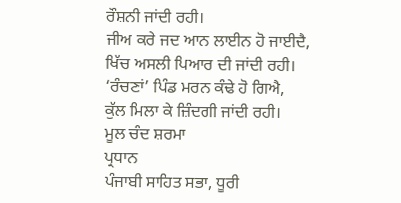ਰੌਸ਼ਨੀ ਜਾਂਦੀ ਰਹੀ।
ਜੀਅ ਕਰੇ ਜਦ ਆਨ ਲਾਈਨ ਹੋ ਜਾਈਦੈ,
ਖਿੱਚ ਅਸਲੀ ਪਿਆਰ ਦੀ ਜਾਂਦੀ ਰਹੀ।
‘ਰੰਚਣਾਂ’ ਪਿੰਡ ਮਰਨ ਕੰਢੇ ਹੋ ਗਿਐ,
ਕੁੱਲ ਮਿਲਾ ਕੇ ਜ਼ਿੰਦਗੀ ਜਾਂਦੀ ਰਹੀ।
ਮੂਲ ਚੰਦ ਸ਼ਰਮਾ
ਪ੍ਰਧਾਨ
ਪੰਜਾਬੀ ਸਾਹਿਤ ਸਭਾ, ਧੂਰੀ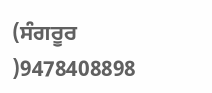(ਸੰਗਰੂਰ )9478408898